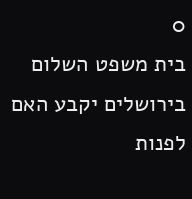0
בית משפט השלום בירושלים יקבע האם לפנות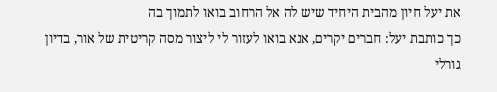את יעל חיון מהבית היחיד שיש לה אל הרחוב בואו לתמוך בה
כך כותבת יעל: חברים יקרים, אנא בואו לעזור לי ליצור מסה קריטית של אור, בדיון גורלי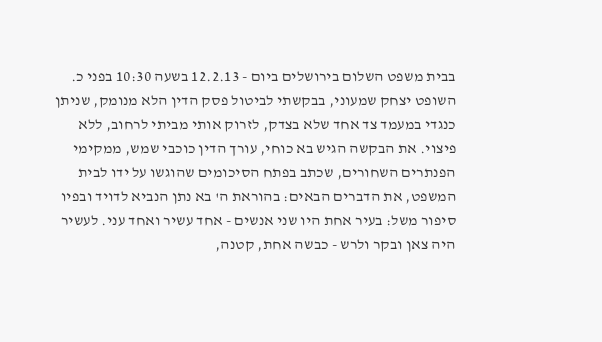בבית משפט השלום בירושלים ביום - 12.2.13 בשעה 10:30 בפני כ. השופט יצחק שמעוני, בבקשתי לביטול פסק הדין הלא מנומק, שניתן כנגדי במעמד צד אחד שלא בצדק, לזרוק אותי מביתי לרחוב, ללא פיצוי. את הבקשה הגיש בא כוחי, עורך הדין כוכבי שמש, ממקימי הפנתרים השחורים, שכתב בפתח הסיכומים שהוגשו על ידו לבית המשפט, את הדברים הבאים: בהוראת ה' בא נתן הנביא לדויד ובפיו סיפור משל: בעיר אחת היו שני אנשים - אחד עשיר ואחד עני. לעשיר היה צאן ובקר ולרש - כבשה אחת, קטנה,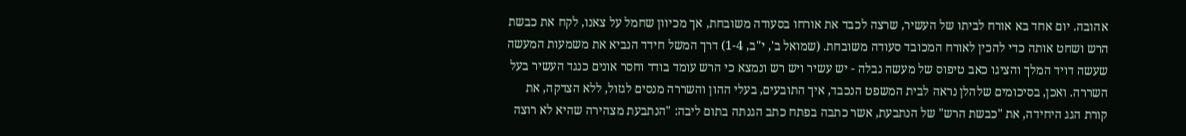אהובה. יום אחד בא אורח לביתו של העשיר, שרצה לכבד את אורחו בסעודה משובחת, אך מכיוון שחמל על צאנו, לקח את כבשת הרש ושחט אותה כדי להכין לאורח המכובד סעודה משובחת. (שמואל ב', י"ב, 1-4) דרך המשל חידד הנביא את משמעות המעשה שעשה דויד המלך והציגו כאב טיפוס של מעשה נבלה - יש עשיר ויש רש ונמצא כי הרש עומד בודד וחסר אונים כנגד העשיר בעל השררה. ואכן, בסיכומים שלהלן נראה לבית המשפט הנכבד, איך התובעים, בעלי ההון והשררה מנסים לגזול, ללא הצדקה, את קורת הגג היחידה, את "כבשת הרש" של הנתבעת, אשר כתבה בפתח כתב הגנתה בתום ליבה: "הנתבעת מצהירה שהיא לא רוצה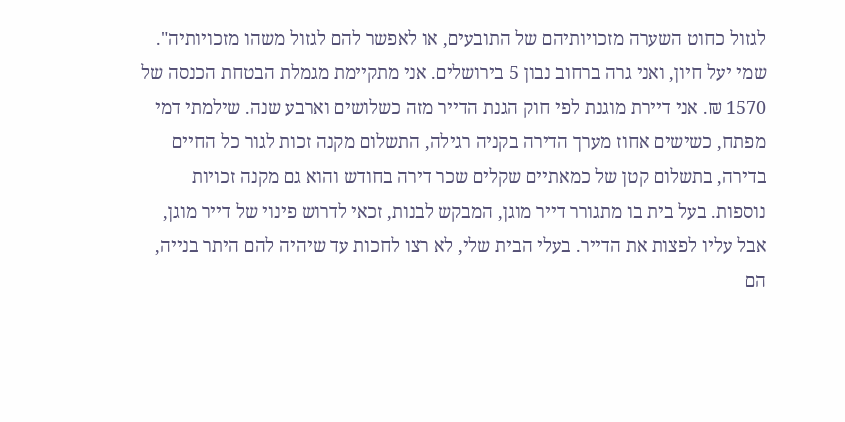לגזול כחוט השערה מזכויותיהם של התובעים, או לאפשר להם לגזול משהו מזכויותיה". שמי יעל חיון, ואני גרה ברחוב נבון 5 בירושלים. אני מתקיימת מגמלת הבטחת הכנסה של 1570 ₪. אני דיירת מוגנת לפי חוק הגנת הדייר מזה כשלושים וארבע שנה. שילמתי דמי מפתח, כשישים אחוז מערך הדירה בקניה רגילה, התשלום מקנה זכות לגור כל החיים בדירה, בתשלום קטן של כמאתיים שקלים שכר דירה בחודש והוא גם מקנה זכויות נוספות. בעל בית בו מתגורר דייר מוגן, המבקש לבנות, זכאי לדרוש פינוי של דייר מוגן, אבל עליו לפצות את הדייר. בעלי הבית שלי, לא רצו לחכות עד שיהיה להם היתר בנייה, הם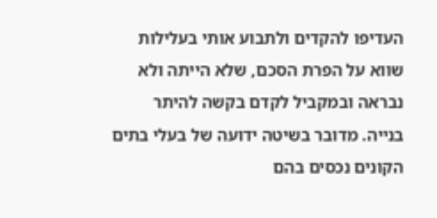העדיפו להקדים ולתבוע אותי בעלילות שווא על הפרת הסכם, שלא הייתה ולא נבראה ובמקביל לקדם בקשה להיתר בנייה. מדובר בשיטה ידועה של בעלי בתים הקונים נכסים בהם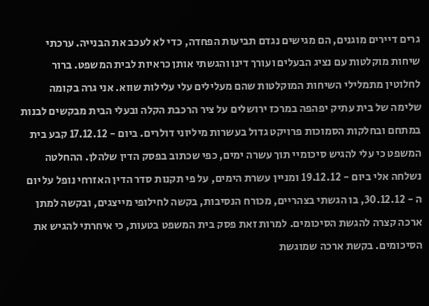גרים דיירים מוגנים, הם מגישים נגדם תביעות הפחדה, כדי לא לעכב את הבנייה. ערכתי שיחות מוקלטות עם נציג הבעלים ועורך דינו והגשתי אותן כראיות לבית המשפט. ברור לחלוטין מתמלילי השיחות המוקלטות שהם מעלילים עלי עלילות שווא. אני גרה בקומה שלימה של בית עתיק יפהפה במרכז ירושלים על ציר הרכבת הקלה ובעלי הבית מבקשים לבנות במתחם ובחלקות הסמוכות פרויקט גדול בעשרות מיליוני דולרים. ביום - 17.12.12 קבע בית המשפט כי עלי להגיש סיכומיי תוך עשרה ימים, כפי שכתוב בפסק הדין שלהלן. ההחלטה נשלחה אלי ביום - 19.12.12 ומניין עשרת הימים, על פי תקנות סדר הדין האזרחי נופל על יום ה - 30.12.12, בו הגשתי בצהריים, מכורח הנסיבות, בקשה לחילופי מייצגים, ובקשה למתן ארכה קצרה להגשת הסיכומים. למרות זאת פסק בית המשפט בטעות, כי איחרתי להגיש את הסיכומים. בקשת ארכה שמוגשת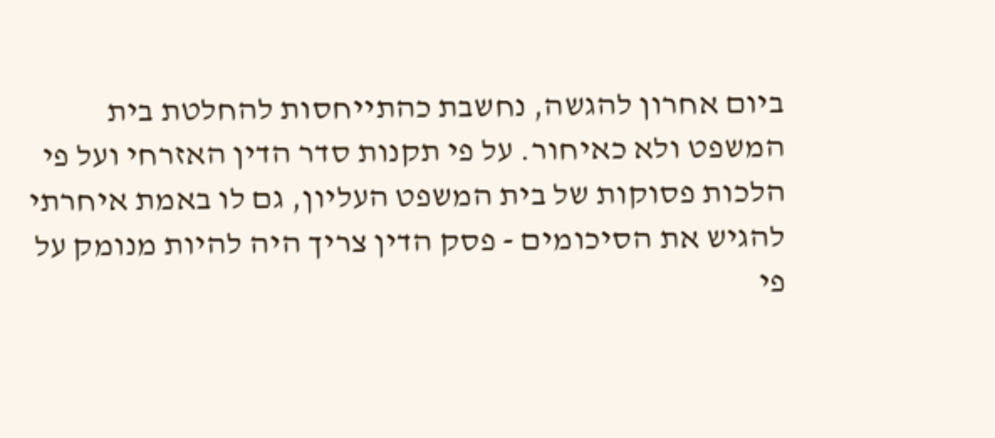ביום אחרון להגשה, נחשבת כהתייחסות להחלטת בית המשפט ולא כאיחור. על פי תקנות סדר הדין האזרחי ועל פי הלכות פסוקות של בית המשפט העליון, גם לו באמת איחרתי להגיש את הסיכומים - פסק הדין צריך היה להיות מנומק על פי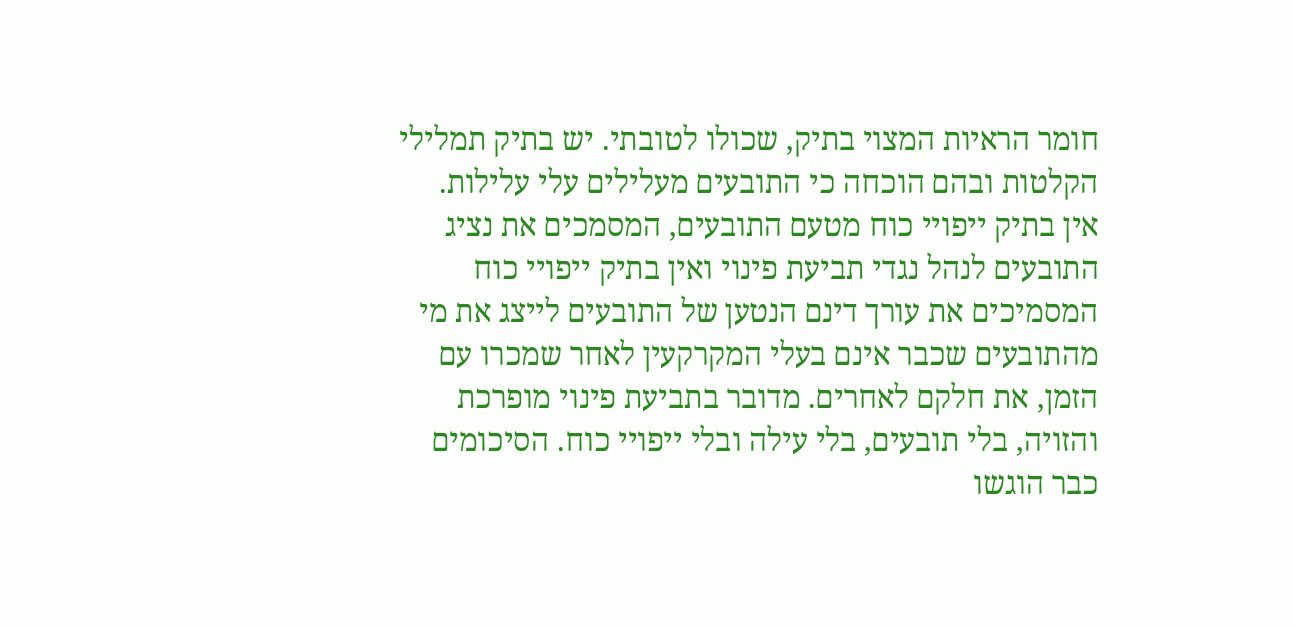חומר הראיות המצוי בתיק, שכולו לטובתי. יש בתיק תמלילי הקלטות ובהם הוכחה כי התובעים מעלילים עלי עלילות. אין בתיק ייפויי כוח מטעם התובעים, המסמכים את נציג התובעים לנהל נגדי תביעת פינוי ואין בתיק ייפויי כוח המסמיכים את עורך דינם הנטען של התובעים לייצג את מי מהתובעים שכבר אינם בעלי המקרקעין לאחר שמכרו עם הזמן, את חלקם לאחרים. מדובר בתביעת פינוי מופרכת והזויה, בלי תובעים, בלי עילה ובלי ייפויי כוח. הסיכומים כבר הוגשו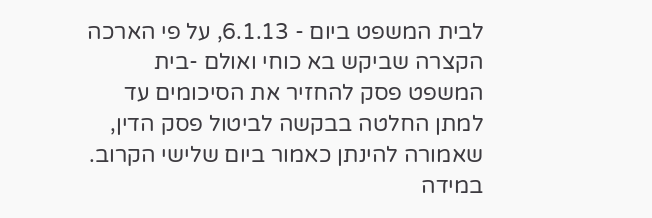לבית המשפט ביום - 6.1.13, על פי הארכה הקצרה שביקש בא כוחי ואולם -בית המשפט פסק להחזיר את הסיכומים עד למתן החלטה בבקשה לביטול פסק הדין, שאמורה להינתן כאמור ביום שלישי הקרוב. במידה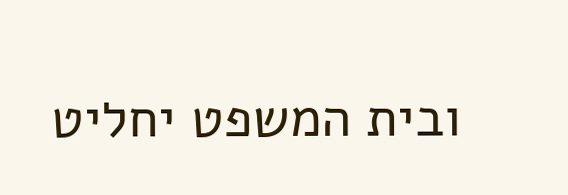ובית המשפט יחליט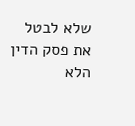שלא לבטל את פסק הדין הלא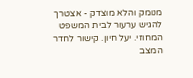מנומק והלא מוצדק - אצטרך להגיש ערעור לבית המשפט המחוזי. יעל חיון. קישור לחדר המצב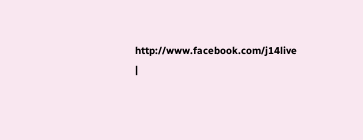http://www.facebook.com/j14live
|